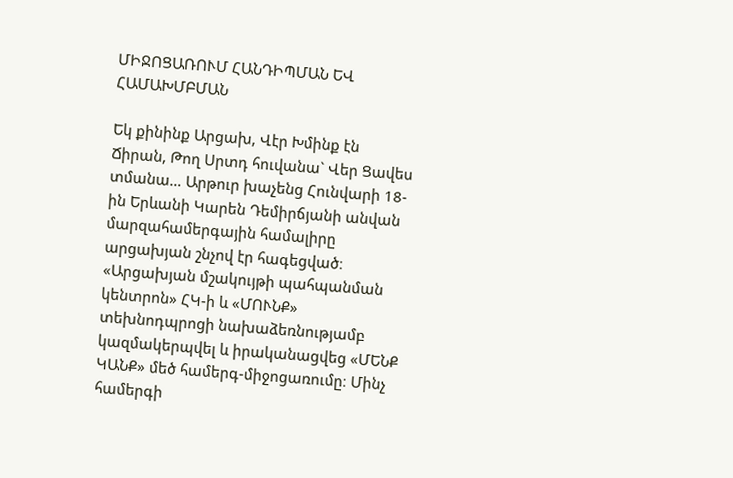ՄԻՋՈՑԱՌՈՒՄ ՀԱՆԴԻՊՄԱՆ ԵՎ ՀԱՄԱԽՄԲՄԱՆ

Եկ քինինք Արցախ, Վէր Խմինք էն Ճիրան, Թող Սրտդ հուվանա` Վեր Ցավես տմանա… Արթուր խաչենց Հունվարի 18-ին Երևանի Կարեն Դեմիրճյանի անվան մարզահամերգային համալիրը արցախյան շնչով էր հագեցված։ «Արցախյան մշակույթի պահպանման կենտրոն» ՀԿ-ի և «ՄՈՒՆՔ» տեխնոդպրոցի նախաձեռնությամբ կազմակերպվել և իրականացվեց «ՄԵՆՔ ԿԱՆՔ» մեծ համերգ-միջոցառումը։ Մինչ համերգի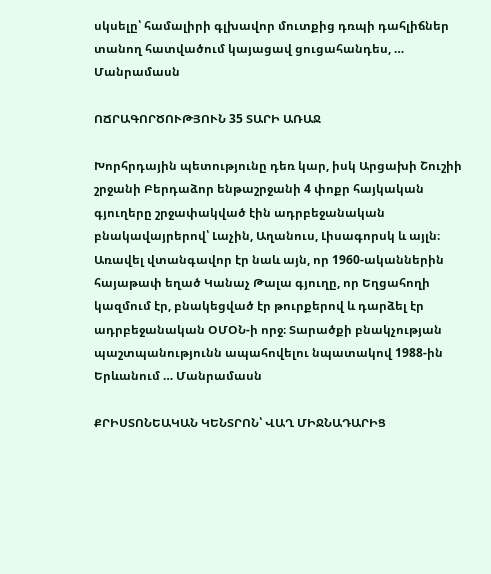սկսելը՝ համալիրի գլխավոր մուտքից դռպի դահլիճներ տանող հատվածում կայացավ ցուցահանդես, … Մանրամասն

ՈՃՐԱԳՈՐԾՈՒԹՅՈՒՆ 35 ՏԱՐԻ ԱՌԱՋ

Խորհրդային պետությունը դեռ կար, իսկ Արցախի Շուշիի շրջանի Բերդաձոր ենթաշրջանի 4 փոքր հայկական գյուղերը շրջափակված էին ադրբեջանական բնակավայրերով՝ Լաչին, Աղանուս, Լիսագորսկ և այլն։ Առավել վտանգավոր էր նաև այն, որ 1960-ականներին հայաթափ եղած Կանաչ Թալա գյուղը, որ Եղցահողի կազմում էր, բնակեցված էր թուրքերով և դարձել էր ադրբեջանական ՕՄՕՆ-ի որջ։ Տարածքի բնակչության պաշտպանությունն ապահովելու նպատակով 1988-ին Երևանում … Մանրամասն

ՔՐԻՍՏՈՆԵԱԿԱՆ ԿԵՆՏՐՈՆ՝ ՎԱՂ ՄԻՋՆԱԴԱՐԻՑ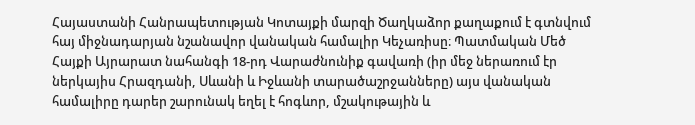Հայաստանի Հանրապետության Կոտայքի մարզի Ծաղկաձոր քաղաքում է գտնվում հայ միջնադարյան նշանավոր վանական համալիր Կեչառիսը։ Պատմական Մեծ Հայքի Այրարատ նահանգի 18-րդ Վարաժնունիք գավառի (իր մեջ ներառում էր ներկայիս Հրազդանի, Սևանի և Իջևանի տարածաշրջանները) այս վանական համալիրը դարեր շարունակ եղել է հոգևոր, մշակութային և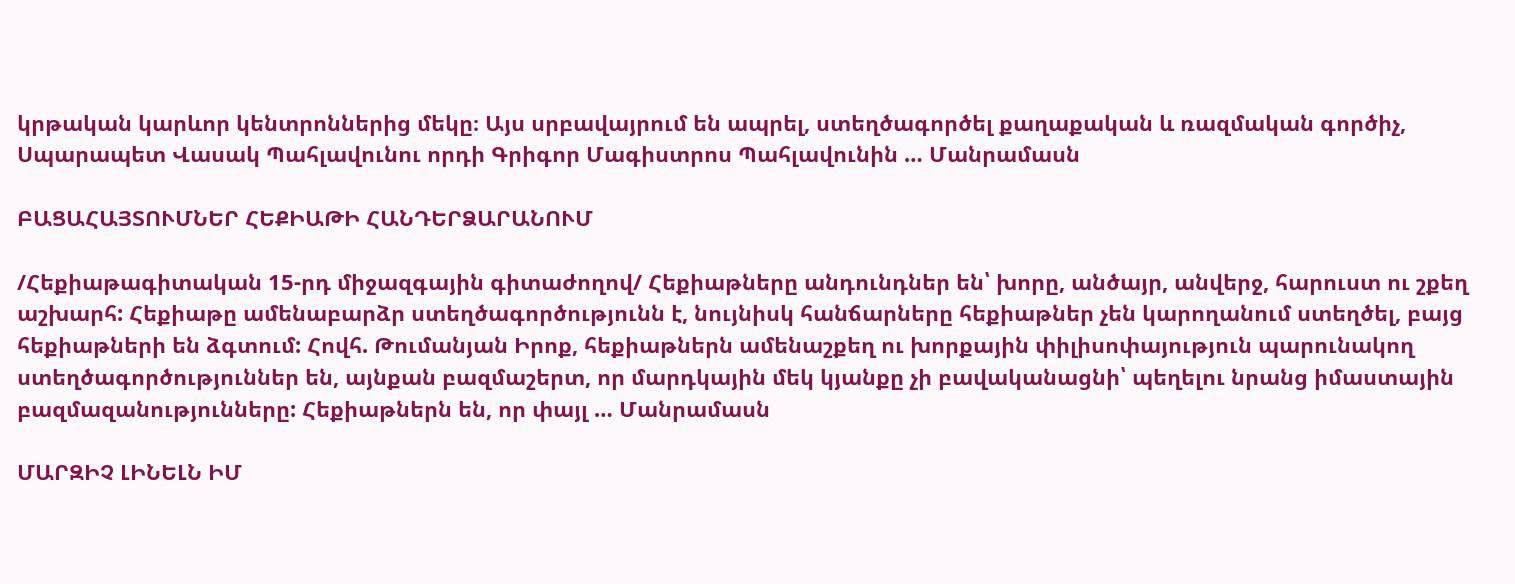կրթական կարևոր կենտրոններից մեկը։ Այս սրբավայրում են ապրել, ստեղծագործել քաղաքական և ռազմական գործիչ, Սպարապետ Վասակ Պահլավունու որդի Գրիգոր Մագիստրոս Պահլավունին … Մանրամասն

ԲԱՑԱՀԱՅՏՈՒՄՆԵՐ ՀԵՔԻԱԹԻ ՀԱՆԴԵՐՁԱՐԱՆՈՒՄ

/Հեքիաթագիտական 15-րդ միջազգային գիտաժողով/ Հեքիաթները անդունդներ են՝ խորը, անծայր, անվերջ, հարուստ ու շքեղ աշխարհ: Հեքիաթը ամենաբարձր ստեղծագործությունն է, նույնիսկ հանճարները հեքիաթներ չեն կարողանում ստեղծել, բայց հեքիաթների են ձգտում: Հովհ. Թումանյան Իրոք, հեքիաթներն ամենաշքեղ ու խորքային փիլիսոփայություն պարունակող ստեղծագործություններ են, այնքան բազմաշերտ, որ մարդկային մեկ կյանքը չի բավականացնի՝ պեղելու նրանց իմաստային բազմազանությունները: Հեքիաթներն են, որ փայլ … Մանրամասն

ՄԱՐԶԻՉ ԼԻՆԵԼՆ ԻՄ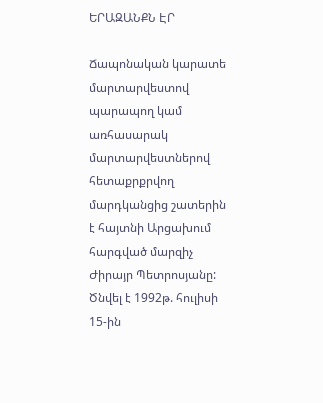ԵՐԱԶԱՆՔՆ ԷՐ

Ճապոնական կարատե մարտարվեստով պարապող կամ առհասարակ մարտարվեստներով հետաքրքրվող մարդկանցից շատերին է հայտնի Արցախում հարգված մարզիչ Ժիրայր Պետրոսյանը: Ծնվել է 1992թ. հուլիսի 15-ին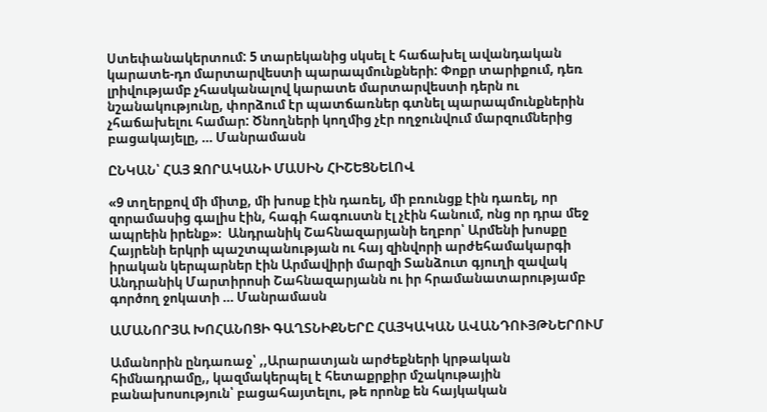Ստեփանակերտում: 5 տարեկանից սկսել է հաճախել ավանդական կարատե-դո մարտարվեստի պարապմունքների: Փոքր տարիքում, դեռ լրիվությամբ չհասկանալով կարատե մարտարվեստի դերն ու նշանակությունը, փորձում էր պատճառներ գտնել պարապմունքներին չհաճախելու համար: Ծնողների կողմից չէր ողջունվում մարզումներից բացակայելը, … Մանրամասն

ԸՆԿԱՆ՝ ՀԱՅ ԶՈՐԱԿԱՆԻ ՄԱՍԻՆ ՀԻՇԵՑՆԵԼՈՎ

«9 տղերքով մի միտք, մի խոսք էին դառել, մի բռունցք էին դառել, որ զորամասից գալիս էին, հագի հագուստն էլ չէին հանում, ոնց որ դրա մեջ ապրեին իրենք»։  Անդրանիկ Շահնազարյանի եղբոր՝ Արմենի խոսքը Հայրենի երկրի պաշտպանության ու հայ զինվորի արժեհամակարգի իրական կերպարներ էին Արմավիրի մարզի Տանձուտ գյուղի զավակ Անդրանիկ Մարտիրոսի Շահնազարյանն ու իր հրամանատարությամբ գործող ջոկատի … Մանրամասն

ԱՄԱՆՈՐՅԱ ԽՈՀԱՆՈՑԻ ԳԱՂՏՆԻՔՆԵՐԸ ՀԱՅԿԱԿԱՆ ԱՎԱՆԴՈՒՅԹՆԵՐՈՒՄ

Ամանորին ընդառաջ՝ ,,Արարատյան արժեքների կրթական հիմնադրամը,, կազմակերպել է հետաքրքիր մշակութային բանախոսություն՝ բացահայտելու, թե որոնք են հայկական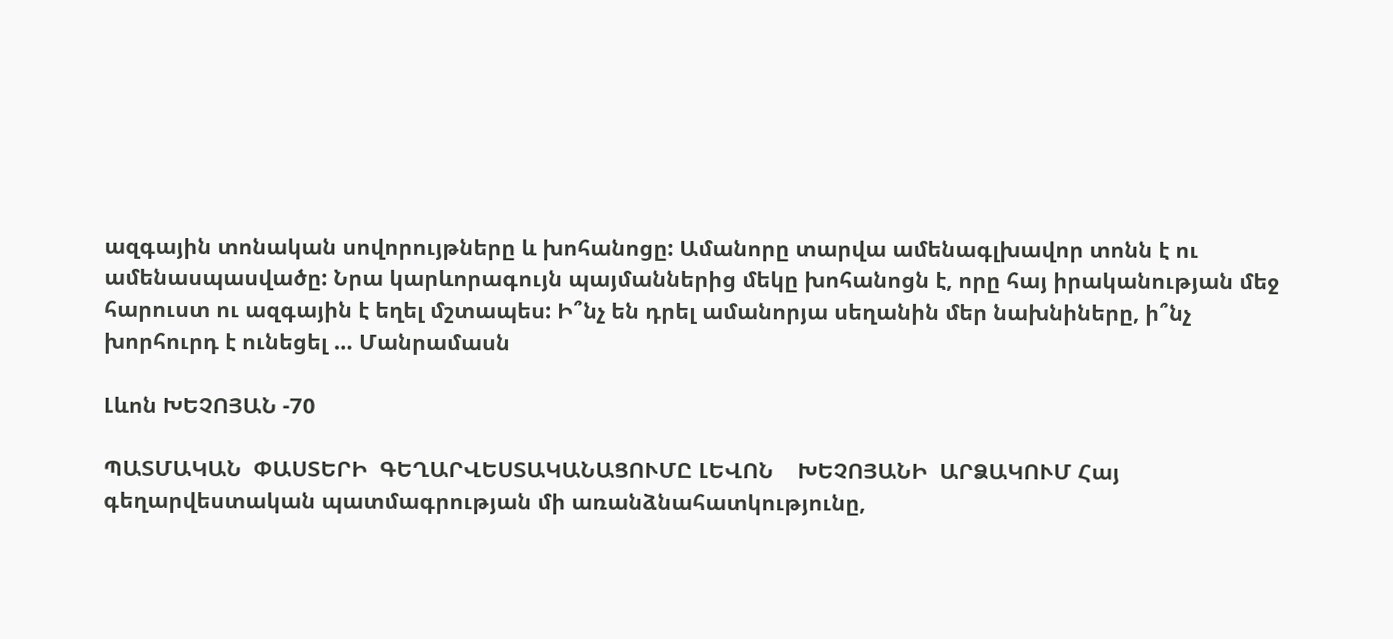ազգային տոնական սովորույթները և խոհանոցը: Ամանորը տարվա ամենագլխավոր տոնն է ու ամենասպասվածը: Նրա կարևորագույն պայմաններից մեկը խոհանոցն է, որը հայ իրականության մեջ հարուստ ու ազգային է եղել մշտապես: Ի՞նչ են դրել ամանորյա սեղանին մեր նախնիները, ի՞նչ խորհուրդ է ունեցել … Մանրամասն

Լևոն ԽԵՉՈՅԱՆ -70

ՊԱՏՄԱԿԱՆ  ՓԱՍՏԵՐԻ  ԳԵՂԱՐՎԵՍՏԱԿԱՆԱՑՈՒՄԸ ԼԵՎՈՆ    ԽԵՉՈՅԱՆԻ  ԱՐՁԱԿՈՒՄ Հայ գեղարվեստական պատմագրության մի առանձնահատկությունը,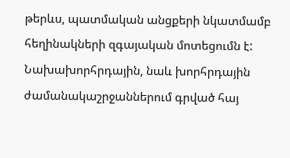թերևս, պատմական անցքերի նկատմամբ հեղինակների զգայական մոտեցումն է: Նախախորհրդային, նաև խորհրդային ժամանակաշրջաններում գրված հայ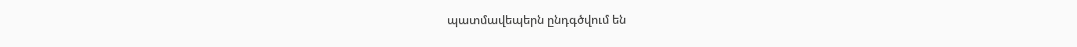պատմավեպերն ընդգծվում են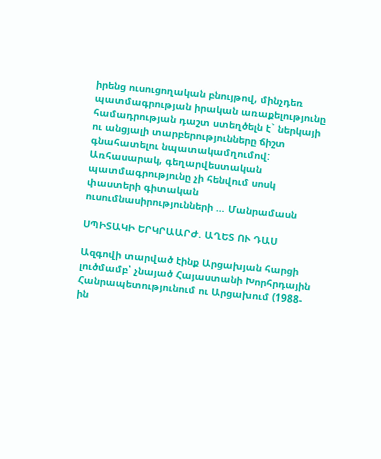իրենց ուսուցողական բնույթով, մինչդեռ պատմագրության իրական առաքելությունը համադրության դաշտ ստեղծելն է` ներկայի ու անցյալի տարբերությունները ճիշտ գնահատելու նպատակամղումով: Առհասարակ, գեղարվեստական պատմագրությունը չի հենվում սոսկ փաստերի գիտական ուսումնասիրությունների … Մանրամասն

ՍՊԻՏԱԿԻ ԵՐԿՐԱԱՐԺ. ԱՂԵՏ ՈՒ ԴԱՍ

Ազգովի տարված էինք Արցախյան հարցի լուծմամբ՝ չնայած Հայաստանի Խորհրդային Հանրապետությունում ու Արցախում (1988-ին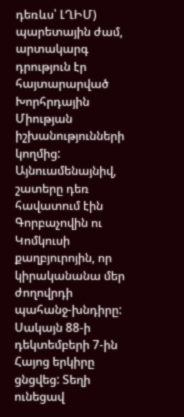դեռևս՝ ԼՂԻՄ) պարետային ժամ, արտակարգ դրություն էր հայտարարված Խորհրդային Միության իշխանությունների կողմից: Այնուամենայնիվ, շատերը դեռ հավատում էին Գորբաչովին ու Կոմկուսի քաղբյուրոյին, որ կիրականանա մեր ժողովրդի պահանջ-խնդիրը: Սակայն 88-ի դեկտեմբերի 7-ին Հայոց երկիրը ցնցվեց: Տեղի ունեցավ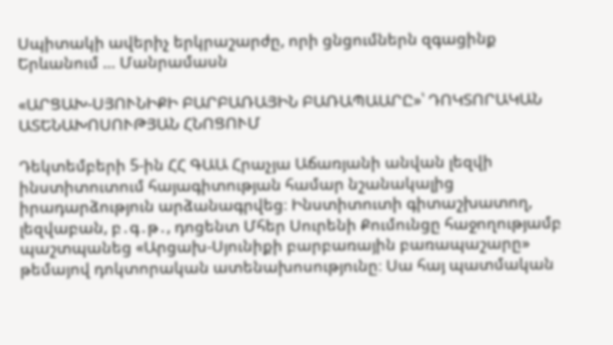Սպիտակի ավերիչ երկրաշարժը, որի ցնցումներն զգացինք Երևանում … Մանրամասն

«ԱՐՑԱԽ-ՍՅՈՒՆԻՔԻ ԲԱՐԲԱՌԱՅԻՆ ԲԱՌԱՊԱԱՐԸ»՝ ԴՈԿՏՈՐԱԿԱՆ ԱՏԵՆԱԽՈՍՈՒԹՅԱՆ ՀՆՈՑՈՒՄ

Դեկտեմբերի 5-ին ՀՀ ԳԱԱ Հրաչյա Աճառյանի անվան լեզվի ինստիտուտում հայագիտության համար նշանակալից իրադարձություն արձանագրվեց։ Ինստիտուտի գիտաշխատող, լեզվաբան, բ․գ․թ․, դոցենտ Մհեր Սուրենի Քումունցը հաջողությամբ պաշտպանեց «Արցախ-Սյունիքի բարբառային բառապաշարը» թեմայով դոկտորական ատենախոսությունը։ Սա հայ պատմական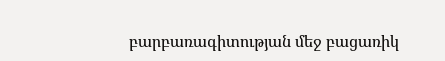բարբառագիտության մեջ բացառիկ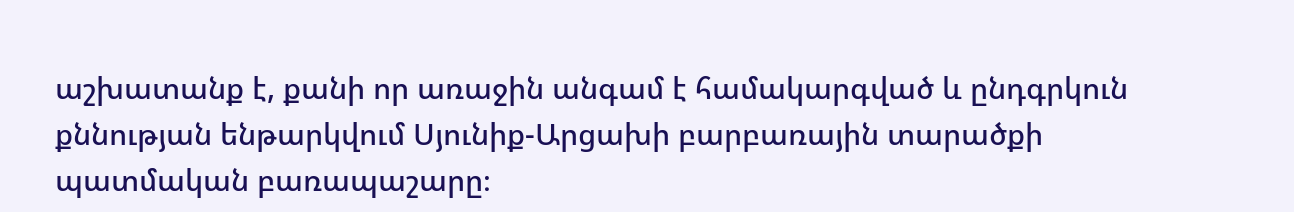աշխատանք է, քանի որ առաջին անգամ է համակարգված և ընդգրկուն քննության ենթարկվում Սյունիք-Արցախի բարբառային տարածքի պատմական բառապաշարը։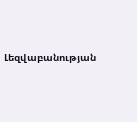Լեզվաբանության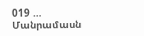019 … Մանրամասն